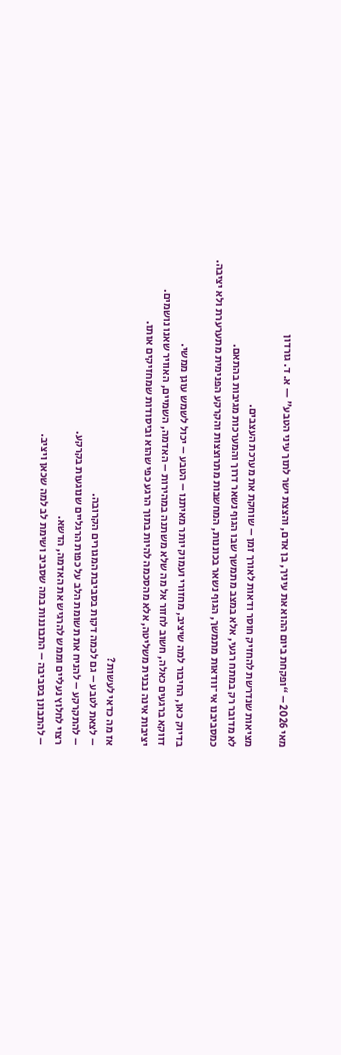מאי 2026 – “ופקחת ביום ההוא את עיניך, בן אדם, והצצת ישר לתוך עיני הטבע" — א. ד. גורדון

מציאות שנדרשת להחזיק חוסר ודאות לאורך זמן – שוחקת את מערכת העצבים.
לא מדובר רק במתח רגעי, אלא במצב מתמשך שבו הגוף נשאר דרוך והמערכות מגיבות בהתאם.
כמסביבנו אי־וודאות מתמשך, הגוף נשאר בכוננות, המחשבות מתרוצצות והקרקע הפנימית מתערערת ולא יציבה.

בדיוק כאן, החיבור למה שיציב, מחזורי ועמוק יותר מאיתנו – הטבע – יכול לשמש עוגן ממשי.
דווקא ברגעים כאלה, חשוב לחזור אל מה שלא משתנה במהירות – האדמה, השמיים, האוויר שאנו נושמים.
יציבות אינה נבנית משליטה, אלא מהסכמה להיות בתוך הרגע כפי שהוא וביסודות שמחזיקים אותו.

אז מה כדאי לעשות?
– לצאת לטבע – גם לכמה דקות בסביבת המגורים הקרובה.
– להתקרקע – להניח את תשומת הלב על כפות הרגליים שנוגעות בקרקע.
רצוי לחלוץ נעליים וממש להרגיש את האדמה, הדשא.
– להתבונן בסביבה – התבוננות במה שסביב ושימת לב למה שכאן ויציב.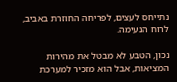נתייחס לעצים, לפריחה החוזרת באביב, לרוח הנעימה.

נכון, הטבע לא מבטל את מהירות המציאות, אבל הוא מזכיר למערכת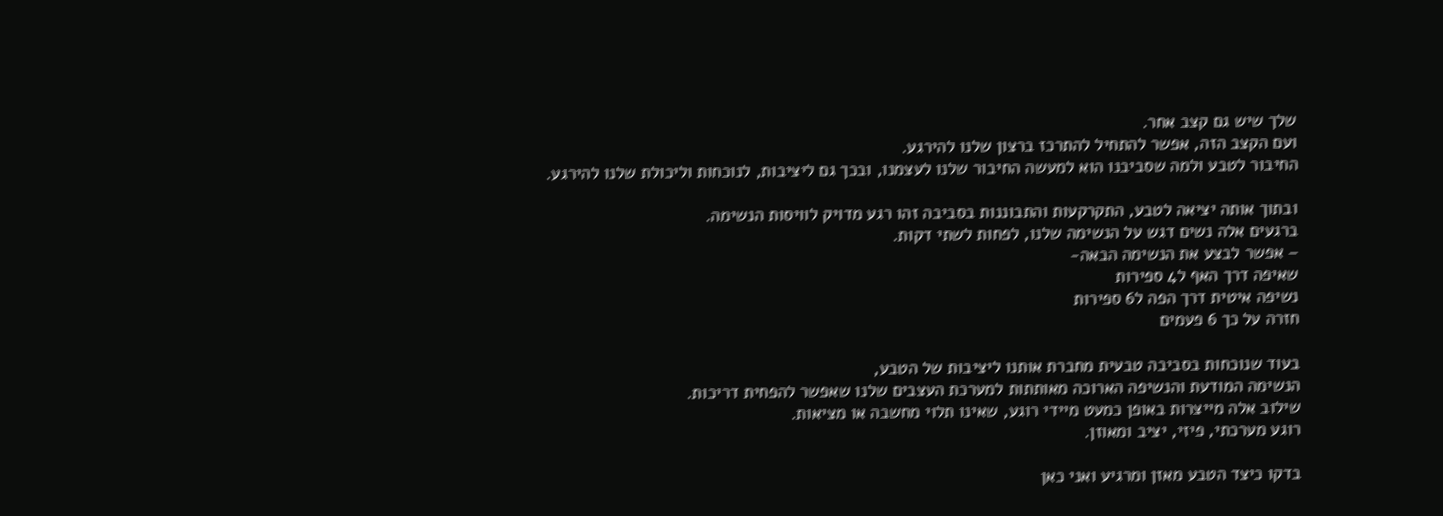שלך שיש גם קצב אחר.
ועם הקצב הזה, אפשר להתחיל להתרכז ברצון שלנו להירגע.
החיבור לטבע ולמה שסביבנו הוא למעשה החיבור שלנו לעצמנו, ובכך גם ליציבות, לנוכחות וליכולת שלנו להירגע.

ובתוך אותה יציאה לטבע, התקרקעות והתבוננות בסביבה זהו רגע מדויק לוויסות הנשימה.
ברגעים אלה נשים דגש על הנשימה שלנו, לפחות לשתי דקות.
– אפשר לבצע את הנשימה הבאה-
שאיפה דרך האף ל4 ספירות
נשיפה איטית דרך הפה ל6 ספירות
חזרה על כך 6 פעמים

בעוד שנוכחות בסביבה טבעית מחברת אותנו ליציבות של הטבע,
הנשימה המודעת והנשיפה הארוכה מאותתות למערכת העצבים שלנו שאפשר להפחית דריכות.
שילוב אלה מייצרות באופן כמעט מיידי רוגע, שאינו תלוי מחשבה או מציאות.
רוגע מערכתי, פיזי, יציב ומאוזן.

בדקו כיצד הטבע מאזן ומרגיע ואני כאן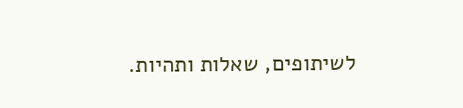לשיתופים, שאלות ותהיות.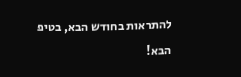להתראות בחודש הבא, בטיפ הבא!